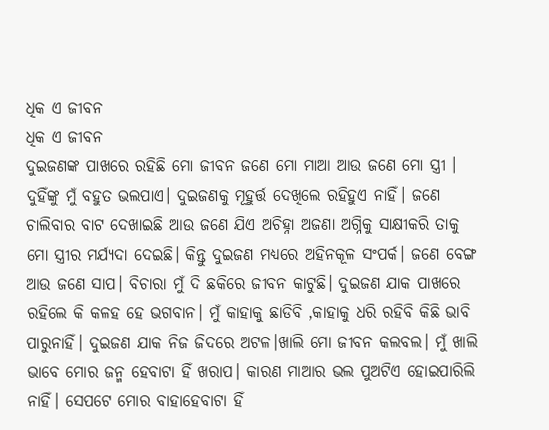ଧିକ ଏ ଜୀବନ
ଧିକ ଏ ଜୀବନ
ଦୁଇଜଣଙ୍କ ପାଖରେ ରହିଛି ମୋ ଜୀବନ ଜଣେ ମୋ ମାଆ ଆଉ ଜଣେ ମୋ ସ୍ତ୍ରୀ । ଦୁହିଁଙ୍କୁ ମୁଁ ବହୁତ ଭଲପାଏ। ଦୁଇଜଣକୁ ମୂହୁର୍ତ୍ତ ଦେଖିଲେ ରହିହୁଏ ନାହିଁ। ଜଣେ ଚାଲିବାର ବାଟ ଦେଖାଇଛି ଆଉ ଜଣେ ଯିଏ ଅଚିହ୍ନା ଅଜଣା ଅଗ୍ନିକୁ ସାକ୍ଷୀକରି ତାକୁ ମୋ ସ୍ତ୍ରୀର ମର୍ଯ୍ୟଦା ଦେଇଛି। କିନ୍ତୁ ଦୁଇଜଣ ମଧ୍ୟରେ ଅହିନକୂଳ ସଂପର୍କ। ଜଣେ ବେଙ୍ଗ ଆଉ ଜଣେ ସାପ। ବିଚାରା ମୁଁ ଦି ଛକିରେ ଜୀବନ କାଟୁଛି। ଦୁଇଜଣ ଯାକ ପାଖରେ ରହିଲେ କି କଳହ ହେ ଭଗବାନ। ମୁଁ କାହାକୁ ଛାଡିବି ,କାହାକୁ ଧରି ରହିବି କିଛି ଭାବି ପାରୁନାହିଁ। ଦୁଇଜଣ ଯାକ ନିଜ ଜିଦରେ ଅଟଳ।ଖାଲି ମୋ ଜୀବନ କଲବଲ। ମୁଁ ଖାଲି ଭାବେ ମୋର ଜନ୍ମ ହେବାଟା ହିଁ ଖରାପ। କାରଣ ମାଆର ଭଲ ପୁଅଟିଏ ହୋଇପାରିଲି ନାହିଁ। ସେପଟେ ମୋର ବାହାହେବାଟା ହିଁ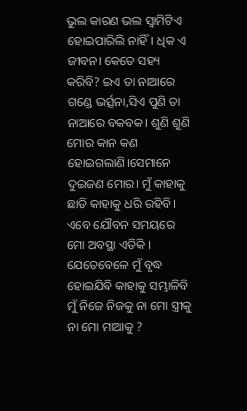ଭୁଲ କାରଣ ଭଲ ସ୍ବାମିଟିଏ ହୋଇପାରିଲି ନାହିଁ। ଧିକ ଏ ଜୀବନ। କେତେ ସହ୍ୟ କରିବି? ଇଏ ତା ନାଆରେ ଗଣ୍ଡେ ଭର୍ତ୍ସନା,ସିଏ ପୁଣି ତା ନାଆରେ ବକବକ। ଶୁଣି ଶୁଣି ମୋର କାନ କଣ ହୋଇଗଲାଣି।ସେମାନେ ଦୁଇଜଣ ମୋର। ମୁଁ କାହାକୁ ଛାଡି କାହାକୁ ଧରି ରହିବି। ଏବେ ଯୌବନ ସମୟରେ ମୋ ଅବସ୍ଥା ଏତିକି । ଯେତେବେଳେ ମୁଁ ବୃଦ୍ଧ ହୋଇଯିଵି କାହାକୁ ସମ୍ଭାଳିବି ମୁଁ ନିଜେ ନିଜକୁ ନା ମୋ ସ୍ତ୍ରୀକୁ ନା ମୋ ମାଆକୁ ?